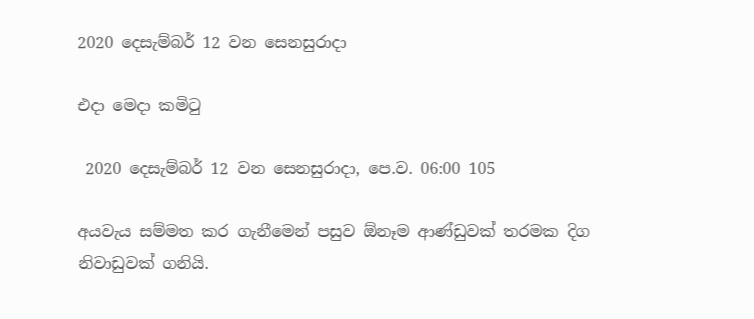2020 දෙසැම්බර් 12 වන සෙනසුරාදා

එදා මෙදා කමිටු

 2020 දෙසැම්බර් 12 වන සෙනසුරාදා, පෙ.ව. 06:00 105

අයවැය සම්මත කර ගැනීමෙන් පසුව ඕනෑම ආණ්ඩුවක් තරමක දිග නිවාඩුවක් ගනියි.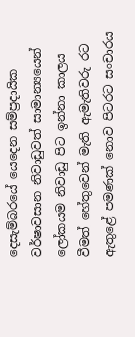දෙසැම්බරයේ යෙදෙන සම්ප්‍රදායික වර්ෂාවසාන නිවාඩුවත් සාමාන්‍යයෙන් ලෝකයම නිවාඩු පිට ඉන්නා කාලය වීමත් හේතුවෙන් මැති ඇමැතිවරු රට ඇතුළේ පමණක් නොව පිටරට සංචාරය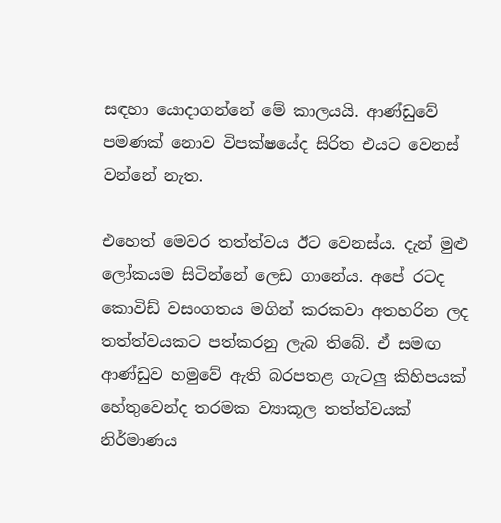සඳහා යොදාගන්නේ මේ කාලයයි. ආණ්ඩුවේ පමණක් නොව විපක්ෂයේද සිරිත එයට වෙනස් වන්නේ නැත.

එහෙත් මෙවර තත්ත්වය ඊට වෙනස්ය. දැන් මුළු ලෝකයම සිටින්නේ ලෙඩ ගානේය. අපේ රටද කොවිඩ් වසංගතය මගින් කරකවා අතහරින ලද තත්ත්වයකට පත්කරනු ලැබ තිබේ. ඒ සමඟ ආණ්ඩුව හමුවේ ඇති බරපතළ ගැටලු කිහිපයක් හේතුවෙන්ද තරමක ව්‍යාකූල තත්ත්වයක් නිර්මාණය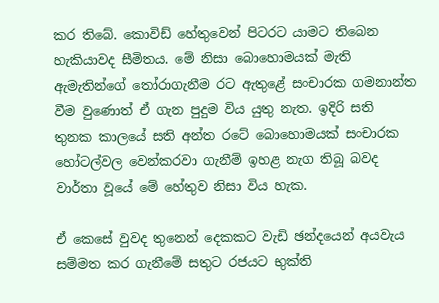කර තිබේ. කොවිඩ් හේතුවෙන් පිටරට යාමට තිබෙන හැකියාවද සීමිතය. මේ නිසා බොහොමයක් මැති ඇමැතින්ගේ තෝරාගැනීම රට ඇතුළේ සංචාරක ගමනාන්ත වීම වුණොත් ඒ ගැන පුදුම විය යුතු නැත. ඉදිරි සති තුනක කාලයේ සති අන්ත රටේ බොහොමයක් සංචාරක හෝටල්වල වෙන්කරවා ගැනීම් ඉහළ නැග තිබූ බවද වාර්තා වූයේ මේ හේතුව නිසා විය හැක.

ඒ කෙසේ වුවද තුනෙන් දෙකකට වැඩි ඡන්දයෙන් අයවැය සම්මත කර ගැනීමේ සතුට රජයට භුක්ති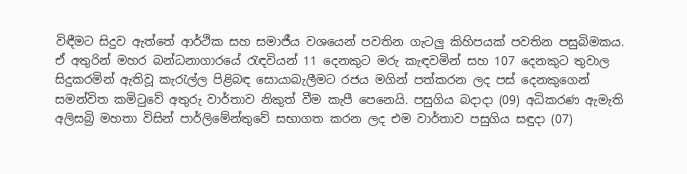විඳීමට සිදුව ඇත්තේ ආර්ථික සහ සමාජීය වශයෙන් පවතින ගැටලු කිහිපයක් පවතින පසුබිමකය. ඒ අතුරින් මහර බන්ධනාගාරයේ රැඳවියන් 11 දෙනකුට මරු කැඳවමින් සහ 107 දෙනකුට තුවාල සිදුකරමින් ඇතිවූ කැරැල්ල පිළිබඳ සොයාබැලීමට රජය මගින් පත්කරන ලද පස් දෙනකුගෙන් සමන්විත කමිටුවේ අතුරු වාර්තාව නිකුත් වීම කැපී පෙනෙයි. පසුගිය බදාදා (09) අධිකරණ ඇමැති අලිසබ්‍රි මහතා විසින් පාර්ලිමේන්තුවේ සභාගත කරන ලද එම වාර්තාව පසුගිය සඳුදා (07)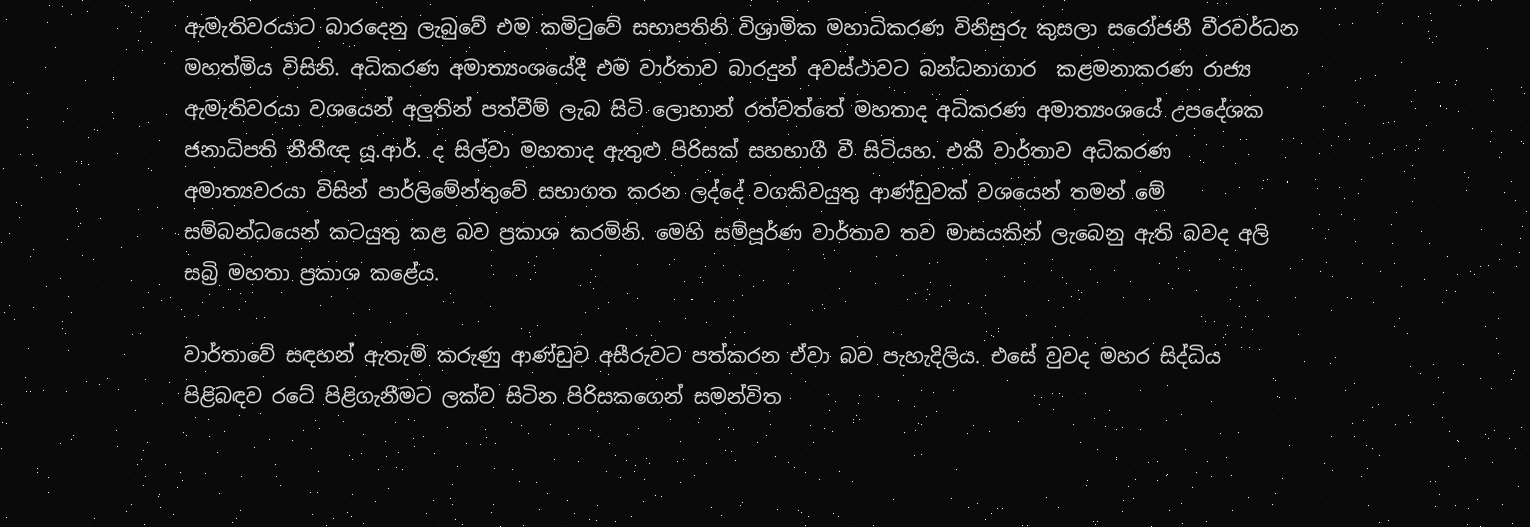ඇමැතිවරයාට බාරදෙනු ලැබුවේ එම කමිටුවේ සභාපතිනි විශ්‍රාමික මහාධිකරණ විනිසුරු කුසලා සරෝජනී වීරවර්ධන මහත්මිය විසිනි. අධිකරණ අමාත්‍යංශයේදී එම වාර්තාව බාරදුන් අවස්ථාවට බන්ධනාගාර  කළමනාකරණ රාජ්‍ය ඇමැතිවරයා වශයෙන් අලුතින් පත්වීම් ලැබ සිටි ලොහාන් රත්වත්තේ මහතාද අධිකරණ අමාත්‍යංශයේ උපදේශක ජනාධිපති නීතීඥ යූ.ආර්. ද සිල්වා මහතාද ඇතුළු පිරිසක් සහභාගී වී සිටියහ. එකී වාර්තාව අධිකරණ අමාත්‍යවරයා විසින් පාර්ලිමේන්තුවේ සභාගත කරන ලද්දේ වගකිවයුතු ආණ්ඩුවක් වශයෙන් තමන් මේ සම්බන්ධයෙන් කටයුතු කළ බව ප්‍රකාශ කරමිනි. මෙහි සම්පූර්ණ වාර්තාව තව මාසයකින් ලැබෙනු ඇති බවද අලි සබ්‍රි මහතා ප්‍රකාශ කළේය.

වාර්තාවේ සඳහන් ඇතැම් කරුණු ආණ්ඩුව අසීරුවට පත්කරන ඒවා බව පැහැදිලිය. එසේ වුවද මහර සිද්ධිය පිළිබඳව රටේ පිළිගැනීමට ලක්ව සිටින පිරිසකගෙන් සමන්විත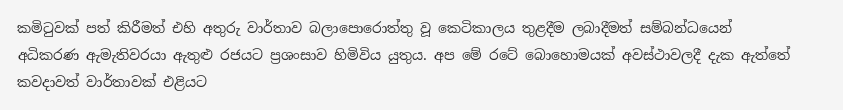කමිටුවක් පත් කිරීමත් එහි අතුරු වාර්තාව බලාපොරොත්තු වූ කෙටිකාලය තුළදීම ලබාදීමත් සම්බන්ධයෙන් අධිකරණ ඇමැතිවරයා ඇතුළු රජයට ප්‍රශංසාව හිමිවිය යුතුය. අප මේ රටේ බොහොමයක් අවස්ථාවලදී දැක ඇත්තේ කවදාවත් වාර්තාවක් එළියට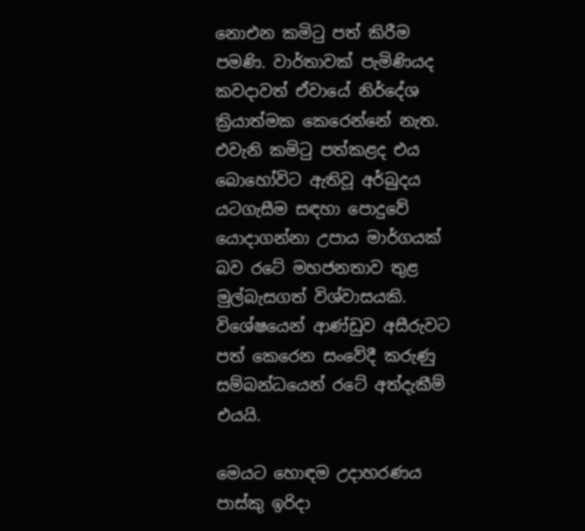නොඑන කමිටු පත් කිරීම පමණි. වාර්තාවක් පැමිණියද කවදාවත් ඒවායේ නිර්දේශ ක්‍රියාත්මක කෙරෙන්නේ නැත. එවැනි කමිටු පත්කළද එය බොහෝවිට ඇතිවූ අර්බුදය යටගැසීම සඳහා පොදුවේ යොදාගන්නා උපාය මාර්ගයක් බව රටේ මහජනතාව තුළ මුල්බැසගත් විශ්වාසයකි. විශේෂයෙන් ආණ්ඩුව අසීරුවට පත් කෙරෙන සංවේදී කරුණු සම්බන්ධයෙන් රටේ අත්දැකීම් එයයි.

මෙයට හොඳම උදාහරණය පාස්කු ඉරිදා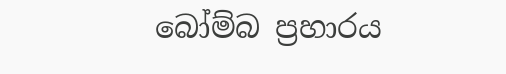බෝම්බ ප්‍රහාරය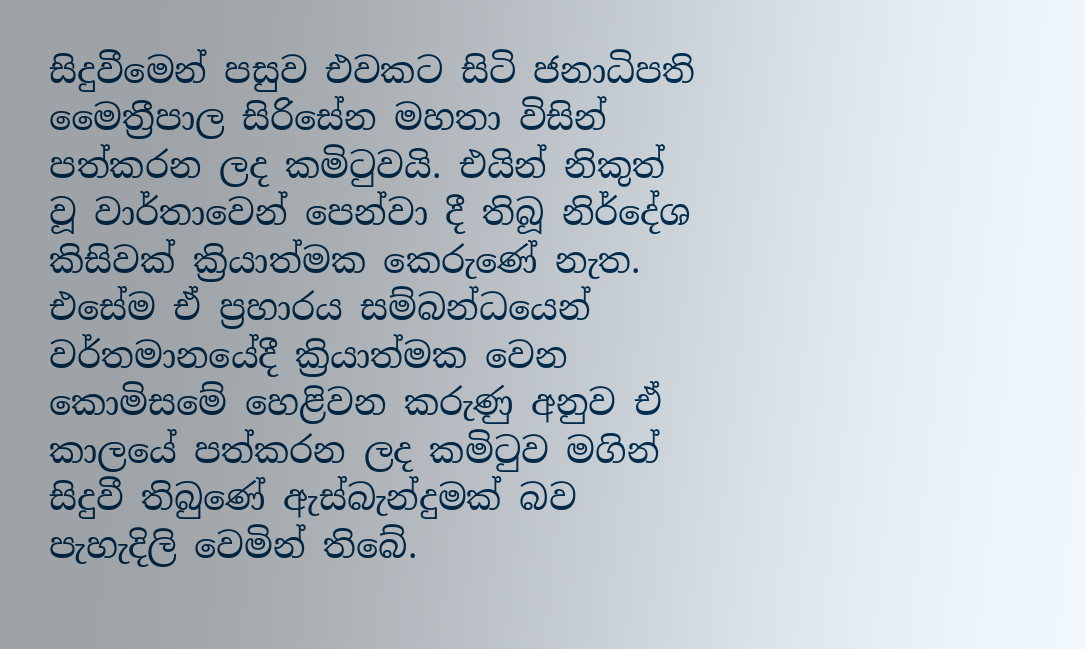සිදුවීමෙන් පසුව එවකට සිටි ජනාධිපති මෛත්‍රීපාල සිරිසේන මහතා විසින් පත්කරන ලද කමිටුවයි. එයින් නිකුත් වූ වාර්තාවෙන් පෙන්වා දී තිබූ නිර්දේශ කිසිවක් ක්‍රියාත්මක කෙරුණේ නැත. එසේම ඒ ප්‍රහාරය සම්බන්ධයෙන් වර්තමානයේදී ක්‍රියාත්මක වෙන කොමිසමේ හෙළිවන කරුණු අනුව ඒ කාලයේ පත්කරන ලද කමිටුව මගින් සිදුවී තිබුණේ ඇස්බැන්දුමක් බව පැහැදිලි වෙමින් තිබේ.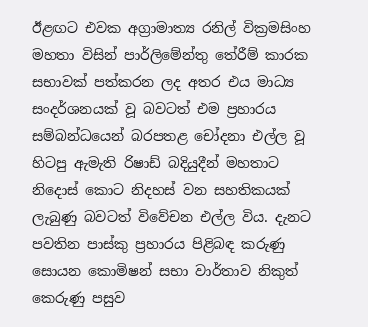ඊළඟට එවක අග්‍රාමාත්‍ය රනිල් වික්‍රමසිංහ මහතා විසින් පාර්ලිමේන්තු තේරීම් කාරක සභාවක් පත්කරන ලද අතර එය මාධ්‍ය සංදර්ශනයක් වූ බවටත් එම ප්‍රහාරය සම්බන්ධයෙන් බරපතළ චෝදනා එල්ල වූ හිටපු ඇමැති රිෂාඩ් බදියුදීන් මහතාට නිදොස් කොට නිදහස් වන සහතිකයක් ලැබුණු බවටත් විවේචන එල්ල විය. දැනට පවතින පාස්කු ප්‍රහාරය පිළිබඳ කරුණු සොයන කොමිෂන් සභා වාර්තාව නිකුත් කෙරුණු පසුව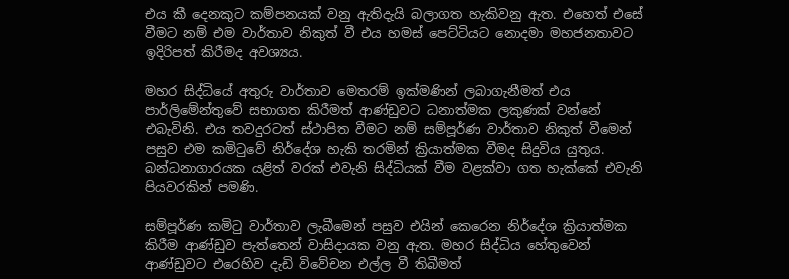එය කී දෙනකුට කම්පනයක් වනු ඇතිදැයි බලාගත හැකිවනු ඇත. එහෙත් එසේ වීමට නම් එම වාර්තාව නිකුත් වී එය හමස් පෙට්ටියට නොදමා මහජනතාවට ඉදිරිපත් කිරීමද අවශ්‍යය.

මහර සිද්ධියේ අතුරු වාර්තාව මෙතරම් ඉක්මණින් ලබාගැනීමත් එය පාර්ලිමේන්තුවේ සභාගත කිරීමත් ආණ්ඩුවට ධනාත්මක ලකුණක් වන්නේ එබැවිනි. එය තවදුරටත් ස්ථාපිත වීමට නම් සම්පූර්ණ වාර්තාව නිකුත් වීමෙන් පසුව එම කමිටුවේ නිර්දේශ හැකි තරමින් ක්‍රියාත්මක වීමද සිදුවිය යුතුය. බන්ධනාගාරයක යළිත් වරක් එවැනි සිද්ධියක් වීම වළක්වා ගත හැක්කේ එවැනි පියවරකින් පමණි.

සම්පූර්ණ කමිටු වාර්තාව ලැබීමෙන් පසුව එයින් කෙරෙන නිර්දේශ ක්‍රියාත්මක කිරීම ආණ්ඩුව පැත්තෙන් වාසිදායක වනු ඇත. මහර සිද්ධිය හේතුවෙන් ආණ්ඩුවට එරෙහිව දැඩි විවේචන එල්ල වී තිබීමත්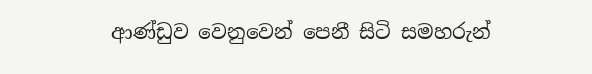ආණ්ඩුව වෙනුවෙන් පෙනී සිටි සමහරුන්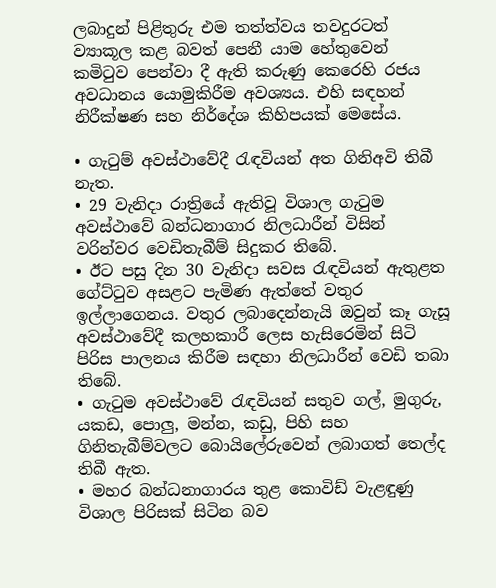ලබාදුන් පිළිතුරු එම තත්ත්වය තවදුරටත් ව්‍යාකූල කළ බවත් පෙනී යාම හේතුවෙන් කමිටුව පෙන්වා දී ඇති කරුණු කෙරෙහි රජය අවධානය යොමුකිරීම අවශ්‍යය. එහි සඳහන් නිරීක්ෂණ සහ නිර්දේශ කිහිපයක් මෙසේය.

• ගැටුම් අවස්ථාවේදී රැඳවියන් අත ගිනිඅවි තිබී නැත.
• 29 වැනිදා රාත්‍රියේ ඇතිවූ විශාල ගැටුම අවස්ථාවේ බන්ධනාගාර නිලධාරීන් විසින් වරින්වර වෙඩිතැබීම් සිදුකර තිබේ.
• ඊට පසු දින 30 වැනිදා සවස රැඳවියන් ඇතුළත ගේට්ටුව අසළට පැමිණ ඇත්තේ වතුර ඉල්ලාගෙනය. වතුර ලබාදෙන්නැයි ඔවුන් කෑ ගැසූ අවස්ථාවේදී කලහකාරී ලෙස හැසිරෙමින් සිටි පිරිස පාලනය කිරීම සඳහා නිලධාරීන් වෙඩි තබා තිබේ.
• ගැටුම අවස්ථාවේ රැඳවියන් සතුව ගල්, මුගුරු, යකඩ, පොලු, මන්න, කඩු, පිහි සහ ගිනිතැබීම්වලට බොයිලේරුවෙන් ලබාගත් තෙල්ද තිබී ඇත.
• මහර බන්ධනාගාරය තුළ කොවිඩ් වැළඳුණු විශාල පිරිසක් සිටින බව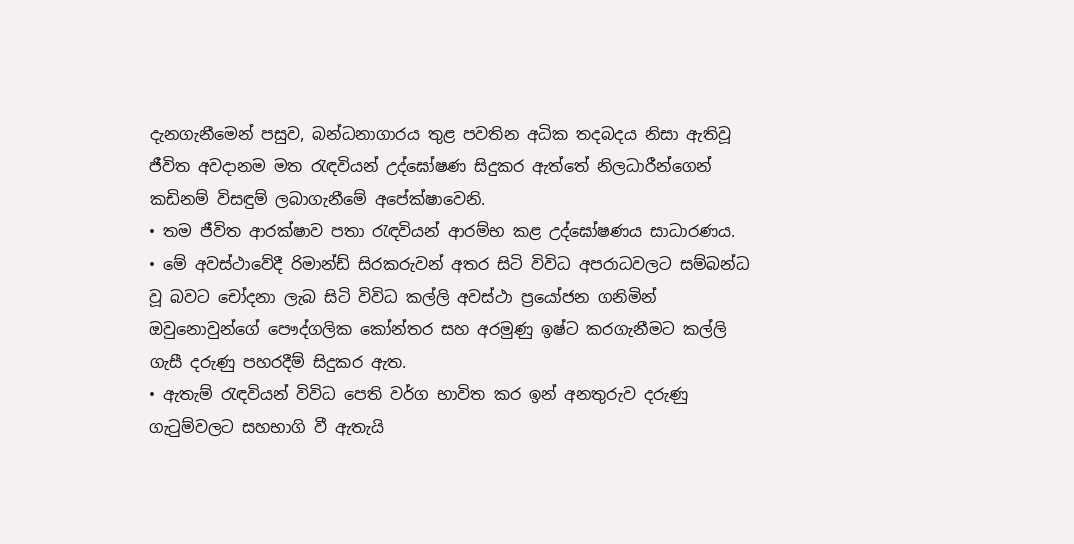දැනගැනීමෙන් පසුව, බන්ධනාගාරය තුළ පවතින අධික තදබදය නිසා ඇතිවූ ජීවිත අවදානම මත රැඳවියන් උද්ඝෝෂණ සිදුකර ඇත්තේ නිලධාරීන්ගෙන් කඩිනම් විසඳුම් ලබාගැනීමේ අපේක්ෂාවෙනි.
• තම ජීවිත ආරක්ෂාව පතා රැඳවියන් ආරම්භ කළ උද්ඝෝෂණය සාධාරණය.
• මේ අවස්ථාවේදී රිමාන්ඩ් සිරකරුවන් අතර සිටි විවිධ අපරාධවලට සම්බන්ධ වූ බවට චෝදනා ලැබ සිටි විවිධ කල්ලි අවස්ථා ප්‍රයෝජන ගනිමින් ඔවුනොවුන්ගේ පෞද්ගලික කෝන්තර සහ අරමුණු ඉෂ්ට කරගැනීමට කල්ලි ගැසී දරුණු පහරදීම් සිදුකර ඇත.
• ඇතැම් රැඳවියන් විවිධ පෙති වර්ග භාවිත කර ඉන් අනතුරුව දරුණු ගැටුම්වලට සහභාගි වී ඇතැයි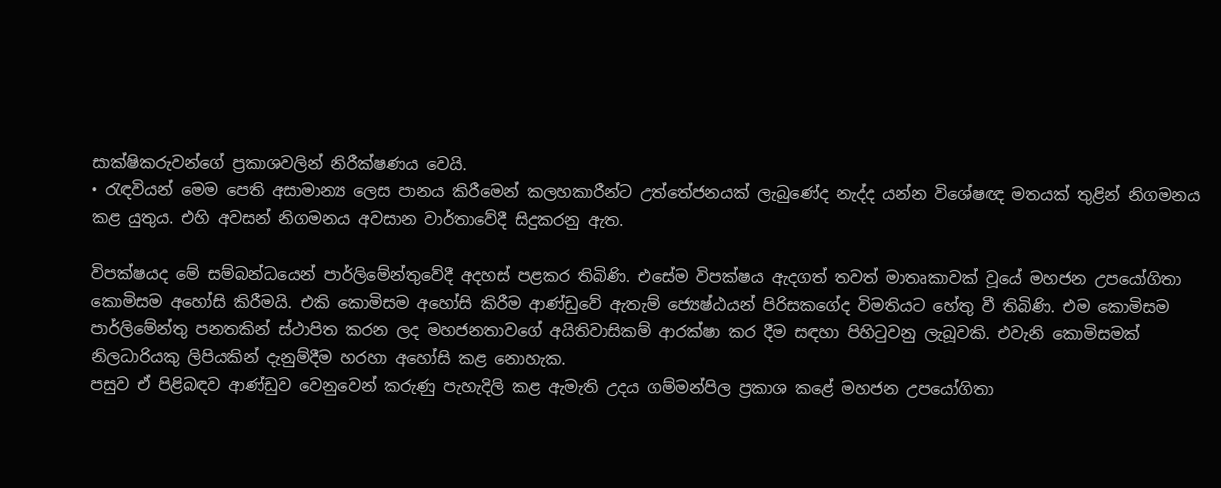සාක්ෂිකරුවන්ගේ ප්‍රකාශවලින් නිරීක්ෂණය වෙයි.
• රැඳවියන් මෙම පෙති අසාමාන්‍ය ලෙස පානය කිරීමෙන් කලහකාරීන්ට උත්තේජනයක් ලැබුණේද නැද්ද යන්න විශේෂඥ මතයක් තුළින් නිගමනය කළ යුතුය. එහි අවසන් නිගමනය අවසාන වාර්තාවේදී සිදුකරනු ඇත.

විපක්ෂයද මේ සම්බන්ධයෙන් පාර්ලිමේන්තුවේදී අදහස් පළකර තිබිණි. එසේම විපක්ෂය ඇදගත් තවත් මාතෘකාවක් වූයේ මහජන උපයෝගිතා කොමිසම අහෝසි කිරීමයි. එකි කොමිසම අහෝසි කිරීම ආණ්ඩුවේ ඇතැම් ජ්‍යෙෂ්ඨයන් පිරිසකගේද විමතියට හේතු වී තිබිණි. එම කොමිසම පාර්ලිමේන්තු පනතකින් ස්ථාපිත කරන ලද මහජනතාවගේ අයිතිවාසිකම් ආරක්ෂා කර දීම සඳහා පිහිටුවනු ලැබූවකි. එවැනි කොමිසමක් නිලධාරියකු ලිපියකින් දැනුම්දීම හරහා අහෝසි කළ නොහැක.
පසුව ඒ පිළිබඳව ආණ්ඩුව වෙනුවෙන් කරුණු පැහැදිලි කළ ඇමැති උදය ගම්මන්පිල ප්‍රකාශ කළේ මහජන උපයෝගිතා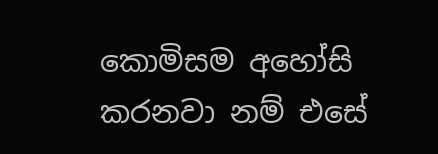කොමිසම අහෝසි කරනවා නම් එසේ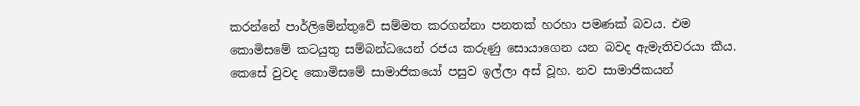කරන්නේ පාර්ලිමේන්තුවේ සම්මත කරගන්නා පනතක් හරහා පමණක් බවය. එම කොමිසමේ කටයුතු සම්බන්ධයෙන් රජය කරුණු සොයාගෙන යන බවද ඇමැතිවරයා කීය. කෙසේ වුවද කොමිසමේ සාමාජිකයෝ පසුව ඉල්ලා අස් වූහ. නව සාමාජිකයන්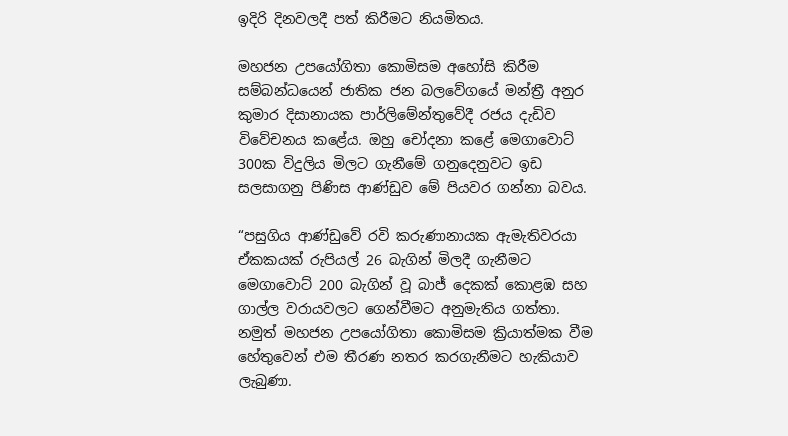ඉදිරි දිනවලදී පත් කිරීමට නියමිතය.

මහජන උපයෝගිතා කොමිසම අහෝසි කිරීම සම්බන්ධයෙන් ජාතික ජන බලවේගයේ මන්ත්‍රී අනුර කුමාර දිසානායක පාර්ලිමේන්තුවේදී රජය දැඩිව විවේචනය කළේය. ඔහු චෝදනා කළේ මෙගාවොට් 300ක විදුලිය මිලට ගැනීමේ ගනුදෙනුවට ඉඩ සලසාගනු පිණිස ආණ්ඩුව මේ පියවර ගන්නා බවය.

“පසුගිය ආණ්ඩුවේ රවි කරුණානායක ඇමැතිවරයා ඒකකයක් රුපියල් 26 බැගින් මිලදී ගැනීමට මෙගාවොට් 200 බැගින් වූ බාජ් දෙකක් කොළඹ සහ ගාල්ල වරායවලට ගෙන්වීමට අනුමැතිය ගත්තා. නමුත් මහජන උපයෝගිතා කොමිසම ක්‍රියාත්මක වීම හේතුවෙන් එම තීරණ නතර කරගැනීමට හැකියාව ලැබුණා.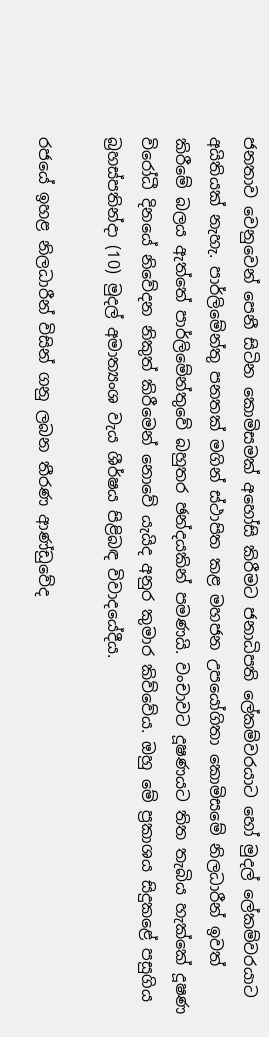ජනතාව වෙනුවෙන් පෙනී සිටින කොමිසමක් අහෝසි කිරීමට ජනාධිපති ලේකම්වරයාට හෝ මුදල් ලේකම්වරයාට අයිතියක් නැහැ. පාර්ලිමේන්තු පනතක් මගින් ස්ථාපිත කළ මහජන උපයෝගිතා කොමිසමේ නිලධාරීන් ඉවත් කිරීමේ බලය ඇත්තේ පාර්ලිමේන්තුවේ බහුතර ඡන්දයකින් පමණයි. වංචාවට දූෂණයට තිත තැබිය හැක්කේ දූෂණ විරෝධී දිනයේ නිවේදන නිකුත් කිරීමෙන් නොවේ යැයිද අනුර කුමාර කිව්වේය. ඔහු මේ ප්‍රකාශය සිදුකළේ පසුගිය බ්‍රහස්පතින්දා (10) මුදල් අමාත්‍යංශ වැය ශීර්ෂය පිළිබඳ විවාදයේදීය.

රජයේ ඉහළ නිලධාරීන් විසින් ගනු ලබන තීරණ ආණ්ඩුවේද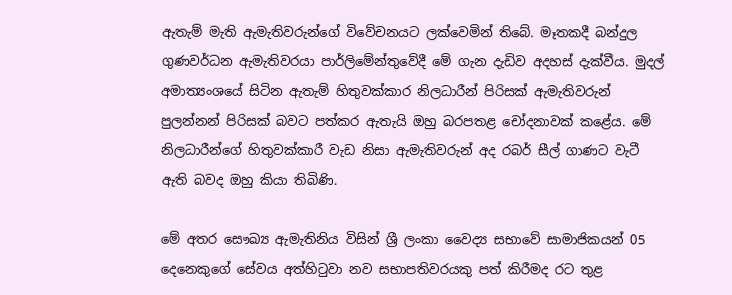ඇතැම් මැති ඇමැතිවරුන්ගේ විවේචනයට ලක්වෙමින් තිබේ. මෑතකදී බන්දුල ගුණවර්ධන ඇමැතිවරයා පාර්ලිමේන්තුවේදී මේ ගැන දැඩිව අදහස් දැක්වීය. මුදල් අමාත්‍යංශයේ සිටින ඇතැම් හිතුවක්කාර නිලධාරීන් පිරිසක් ඇමැතිවරුන් පුලන්නන් පිරිසක් බවට පත්කර ඇතැයි ඔහු බරපතළ චෝදනාවක් කළේය. මේ නිලධාරීන්ගේ හිතුවක්කාරී වැඩ නිසා ඇමැතිවරුන් අද රබර් සීල් ගාණට වැටී ඇති බවද ඔහු කියා තිබිණි.

මේ අතර සෞඛ්‍ය ඇමැතිනිය විසින් ශ්‍රී ලංකා වෛද්‍ය සභාවේ සාමාජිකයන් 05 දෙනෙකුගේ සේවය අත්හිටුවා නව සභාපතිවරයකු පත් කිරීමද රට තුළ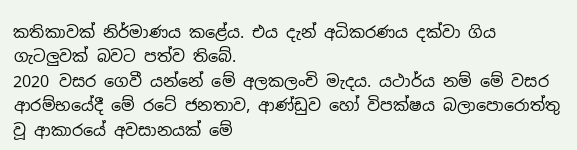කතිකාවක් නිර්මාණය කළේය. එය දැන් අධිකරණය දක්වා ගිය ගැටලුවක් බවට පත්ව තිබේ.
2020 වසර ගෙවී යන්නේ මේ අලකලංචි මැදය. යථාර්ය නම් මේ වසර ආරම්භයේදී මේ රටේ ජනතාව, ආණ්ඩුව හෝ විපක්ෂය බලාපොරොත්තු වූ ආකාරයේ අවසානයක් මේ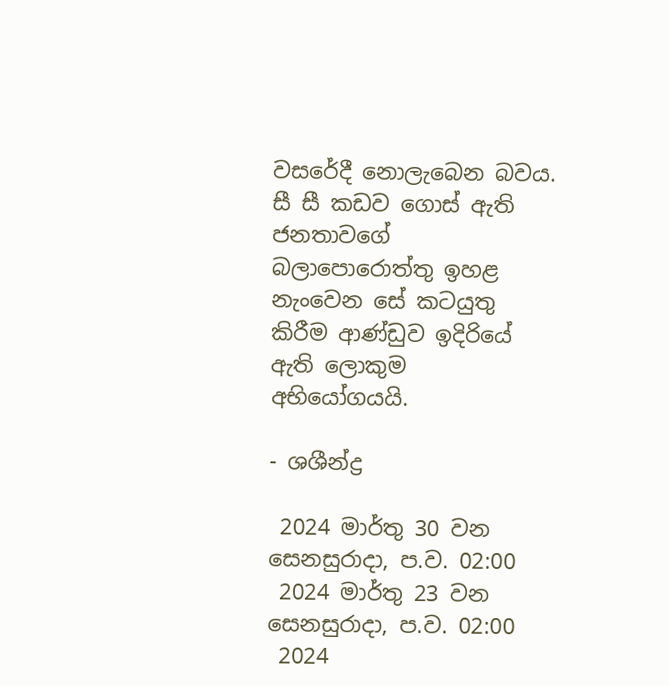වසරේදී නොලැබෙන බවය. සී සී කඩව ගොස් ඇති ජනතාවගේ බලාපොරොත්තු ඉහළ නැංවෙන සේ කටයුතු කිරීම ආණ්ඩුව ඉදිරියේ ඇති ලොකුම අභියෝගයයි.

- ශශීන්ද්‍ර

 2024 මාර්තු 30 වන සෙනසුරාදා, ප.ව. 02:00
 2024 මාර්තු 23 වන සෙනසුරාදා, ප.ව. 02:00
 2024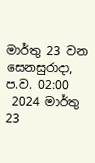මාර්තු 23 වන සෙනසුරාදා, ප.ව. 02:00
 2024 මාර්තු 23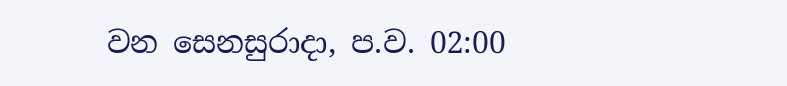වන සෙනසුරාදා, ප.ව. 02:00